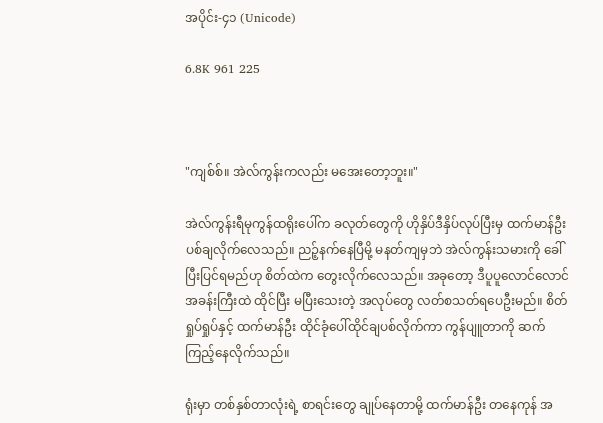အပိုင်း-၄၁ (Unicode)

6.8K 961 225



"ကျစ်စ်။ အဲလ်ကွန်းကလည်း မအေးတော့ဘူး။"

အဲလ်ကွန်းရီမုကွန်ထရိုးပေါ်က ခလုတ်တွေကို ဟိုနှိပ်ဒီနှိပ်လုပ်ပြီးမှ ထက်မာန်ဦး ပစ်ချလိုက်လေသည်။ ညဉ့်နက်နေပြီမို့ မနတ်ကျမှဘဲ အဲလ်ကွန်းသမားကို ခေါ်ပြီးပြင်ရမည်ဟု စိတ်ထဲက တွေးလိုက်လေသည်။ အခုတော့ ဒီပူပူလောင်လောင် အခန်းကြီးထဲ ထိုင်ပြီး မပြီးသေးတဲ့ အလုပ်တွေ လတ်စသတ်ရပေဦးမည်။ စိတ်ရှုပ်ရှုပ်နှင့် ထက်မာန်ဦး ထိုင်ခုံပေါ်ထိုင်ချပစ်လိုက်ကာ ကွန်ပျူတာကို ဆက်ကြည့်နေလိုက်သည်။

ရုံးမှာ တစ်နှစ်တာလုံးရဲ့ စာရင်းတွေ ချုပ်နေတာမို့ ထက်မာန်ဦး တနေကုန် အ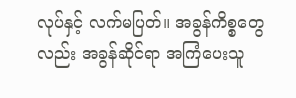လုပ်နှင့် လက်မပြတ်။ အခွန်ကိစ္စတွေလည်း အခွန်ဆိုင်ရာ အကြံပေးသူ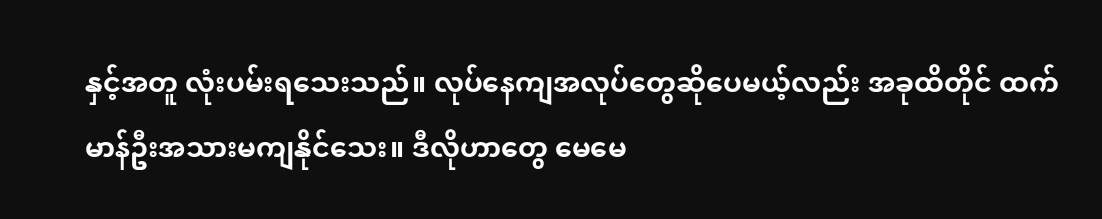နှင့်အတူ လုံးပမ်းရသေးသည်။ လုပ်နေကျအလုပ်တွေဆိုပေမယ့်လည်း အခုထိတိုင် ထက်မာန်ဦးအသားမကျနိုင်သေး။ ဒီလိုဟာတွေ မေမေ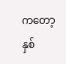ကတော့ နှစ်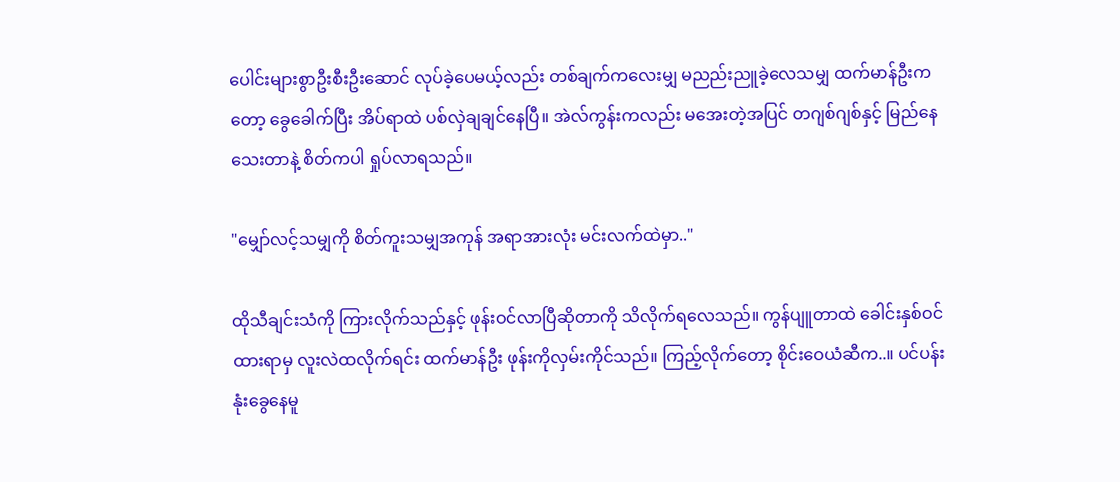ပေါင်းများစွာဦးစီးဦးဆောင် လုပ်ခဲ့ပေမယ့်လည်း တစ်ချက်ကလေးမျှ မညည်းညူခဲ့လေသမျှ ထက်မာန်ဦးကတော့ ခွေခေါက်ပြီး အိပ်ရာထဲ ပစ်လှဲချချင်နေပြီ။ အဲလ်ကွန်းကလည်း မအေးတဲ့အပြင် တဂျစ်ဂျစ်နှင့် မြည်နေသေးတာနဲ့ စိတ်ကပါ ရှုပ်လာရသည်။

"မျှော်လင့်သမျှကို စိတ်ကူးသမျှအကုန် အရာအားလုံး မင်းလက်ထဲမှာ.."

ထိုသီချင်းသံကို ကြားလိုက်သည်နှင့် ဖုန်းဝင်လာပြီဆိုတာကို သိလိုက်ရလေသည်။ ကွန်ပျူတာထဲ ခေါင်းနှစ်ဝင်ထားရာမှ လူးလဲထလိုက်ရင်း ထက်မာန်ဦး ဖုန်းကိုလှမ်းကိုင်သည်။ ကြည့်လိုက်တော့ စိုင်းဝေယံဆီက..။ ပင်ပန်းနုံးခွေနေမူ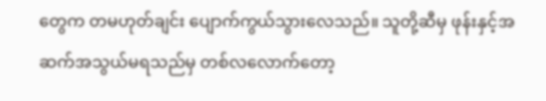တွေက တမဟုတ်ချင်း ပျောက်ကွယ်သွားလေသည်။ သူတို့ဆီမှ ဖုန်းနှင့်အဆက်အသွယ်မရသည်မှ တစ်လလောက်တော့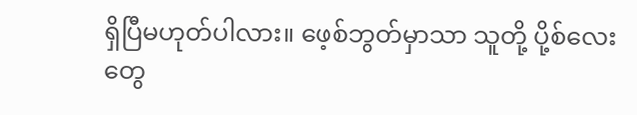ရှိပြီမဟုတ်ပါလား။ ဖေ့စ်ဘွတ်မှာသာ သူတို့ ပို့စ်လေးတွေ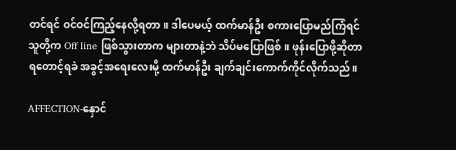တင်ရင် ဝင်ဝင်ကြည့်နေလို့ရတာ။ ဒါပေမယ့် ထက်မာန်ဦး စကားပြောမည်ကြံရင် သူတို့က Off line ဖြစ်သွားတာက များတာနဲ့ဘဲ သိပ်မပြောဖြစ်။ ဖုန်းပြောဖို့ဆိုတာ ရတောင့်ရခဲ အခွင့်အရေးလေးမို့ ထက်မာန်ဦး ချက်ချင်းကောက်ကိုင်လိုက်သည်။

AFFECTION-နှောင်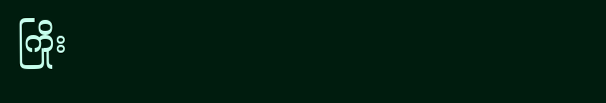ကြိုး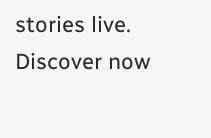stories live. Discover now